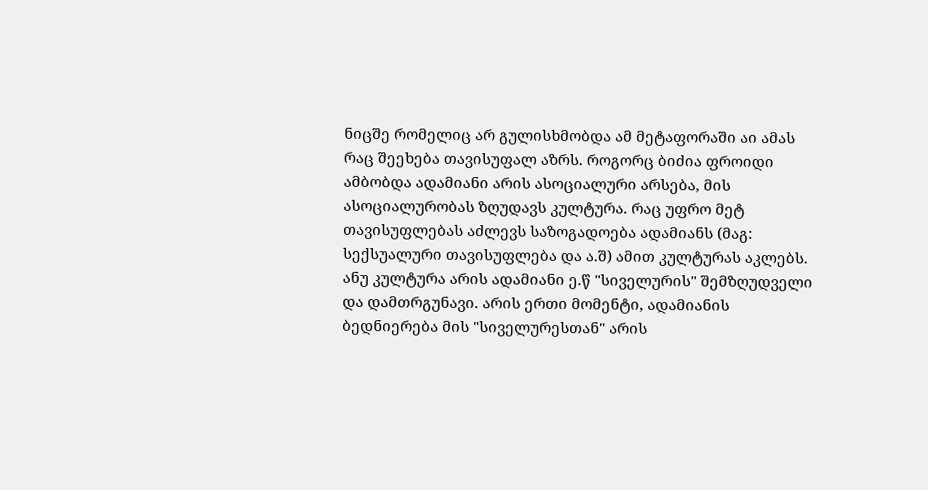ნიცშე რომელიც არ გულისხმობდა ამ მეტაფორაში აი ამას რაც შეეხება თავისუფალ აზრს. როგორც ბიძია ფროიდი ამბობდა ადამიანი არის ასოციალური არსება, მის ასოციალურობას ზღუდავს კულტურა. რაც უფრო მეტ თავისუფლებას აძლევს საზოგადოება ადამიანს (მაგ: სექსუალური თავისუფლება და ა.შ) ამით კულტურას აკლებს. ანუ კულტურა არის ადამიანი ე.წ "სიველურის" შემზღუდველი და დამთრგუნავი. არის ერთი მომენტი, ადამიანის ბედნიერება მის "სიველურესთან" არის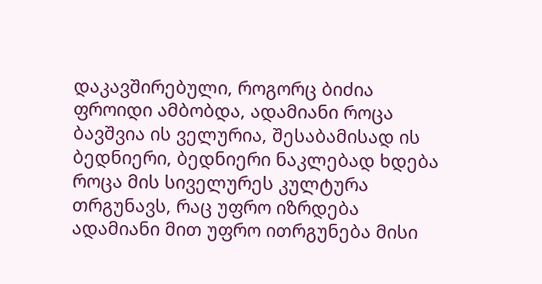დაკავშირებული, როგორც ბიძია ფროიდი ამბობდა, ადამიანი როცა ბავშვია ის ველურია, შესაბამისად ის ბედნიერი, ბედნიერი ნაკლებად ხდება როცა მის სიველურეს კულტურა თრგუნავს, რაც უფრო იზრდება ადამიანი მით უფრო ითრგუნება მისი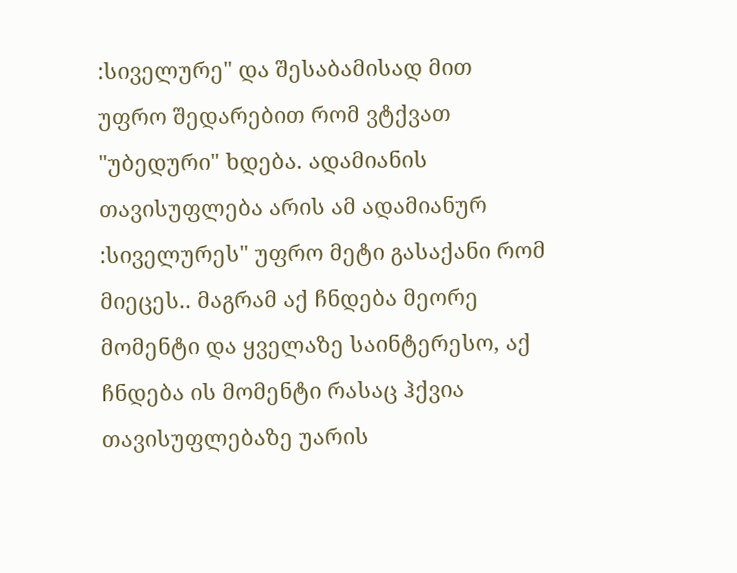:სიველურე" და შესაბამისად მით უფრო შედარებით რომ ვტქვათ "უბედური" ხდება. ადამიანის თავისუფლება არის ამ ადამიანურ :სიველურეს" უფრო მეტი გასაქანი რომ მიეცეს.. მაგრამ აქ ჩნდება მეორე მომენტი და ყველაზე საინტერესო, აქ ჩნდება ის მომენტი რასაც ჰქვია თავისუფლებაზე უარის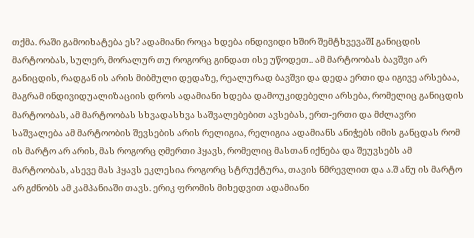თქმა. რაში გამოიხატება ეს? ადამიანი როცა ხდება ინდივიდი ხშირ შემტხვევაშI განიცდის მარტოობას, სულერ, მორალურ თუ როგორც გინდათ ისე უწოდეთ.. ამ მარტოობას ბავშვი არ განიცდის, რადგან ის არის მიბმული დედაზე, რეალურად ბავშვი და დედა ერთი და იგივე არსებაა, მაგრამ ინდივიდუალიზაციის დროს ადამიანი ხდება დამოუკიდებელი არსება, რომელიც განიცდის მარტოობას, ამ მარტოობას სხვადასხვა საშვალებებით ავსებას, ერთ-ერთი და მძლავრი საშვალება ამ მარტოობის შევსების არის რელიგია, რელიგია ადამიანს ანიჭებს იმის განცდას რომ ის მარტო არ არის, მას როგორც ღმერთი ჰყავს, რომელიც მასთან იქნება და შეუვსებს ამ მარტოობას, ასევე მას ჰყავს ეკლესია როგორც სტრუქტურა, თავის ნმრევლით და ა.შ ანუ ის მარტო არ გძნობს ამ კამპანიაში თავს. ერიკ ფრომის მიხედვით ადამიანი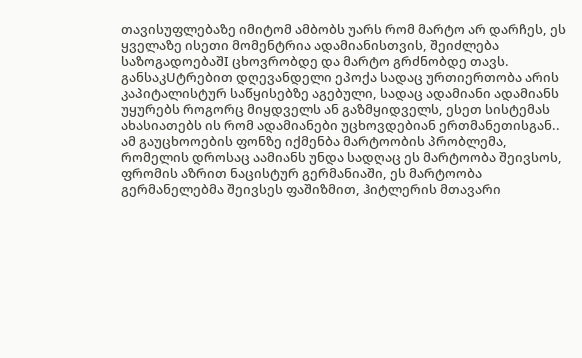თავისუფლებაზე იმიტომ ამბობს უარს რომ მარტო არ დარჩეს, ეს ყველაზე ისეთი მომენტრია ადამიანისთვის, შეიძლება საზოგადოებაშI ცხოვრობდე და მარტო გრძნობდე თავს. განსაკUტრებით დღევანდელი ეპოქა სადაც ურთიერთობა არის კაპიტალისტურ საწყისებზე აგებული, სადაც ადამიანი ადამიანს უყურებს როგორც მიყდველს ან გაზმყიდველს, ესეთ სისტემას ახასიათებს ის რომ ადამიანები უცხოვდებიან ერთმანეთისგან.. ამ გაუცხოოების ფონზე იქმენბა მარტოობის პრობლემა, რომელის დროსაც აამიანს უნდა სადღაც ეს მარტოობა შეივსოს, ფრომის აზრით ნაცისტურ გერმანიაში, ეს მარტოობა გერმანელებმა შეივსეს ფაშიზმით, ჰიტლერის მთავარი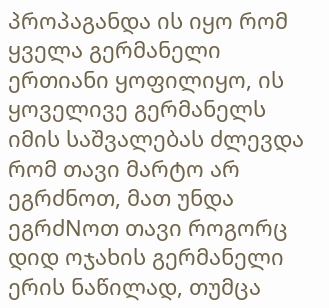პროპაგანდა ის იყო რომ ყველა გერმანელი ერთიანი ყოფილიყო, ის ყოველივე გერმანელს იმის საშვალებას ძლევდა რომ თავი მარტო არ ეგრძნოთ, მათ უნდა ეგრძNოთ თავი როგორც დიდ ოჯახის გერმანელი ერის ნაწილად, თუმცა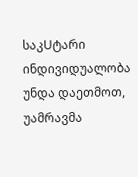საკUტარი ინდივიდუალობა უნდა დაეთმოთ, უამრავმა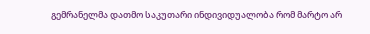გემრანელმა დათმო საკუთარი ინდივიდუალობა რომ მარტო არ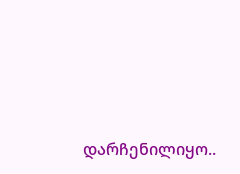დარჩენილიყო..